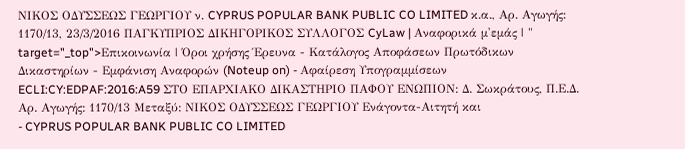ΝΙΚΟΣ ΟΔΥΣΣΕΩΣ ΓΕΩΡΓΙΟΥ ν. CYPRUS POPULAR BANK PUBLIC CO LIMITED κ.α., Αρ. Αγωγής: 1170/13, 23/3/2016 ΠΑΓΚΥΠΡΙΟΣ ΔΙΚΗΓΟΡΙΚΟΣ ΣΥΛΛΟΓΟΣ CyLaw | Αναφορικά μ'εμάς | " target="_top">Επικοινωνία | Όροι χρήσης Έρευνα - Κατάλογος Αποφάσεων Πρωτόδικων Δικαστηρίων - Εμφάνιση Αναφορών (Noteup on) - Αφαίρεση Υπογραμμίσεων ECLI:CY:EDPAF:2016:A59 ΣΤΟ ΕΠΑΡΧΙΑΚΟ ΔΙΚΑΣΤΗΡΙΟ ΠΑΦΟΥ ΕΝΩΠΙΟΝ: Δ. Σωκράτους, Π.Ε.Δ. Αρ. Αγωγής: 1170/13 Μεταξύ: ΝΙΚΟΣ ΟΔΥΣΣΕΩΣ ΓΕΩΡΓΙΟΥ Ενάγοντα-Αιτητή και
- CYPRUS POPULAR BANK PUBLIC CO LIMITED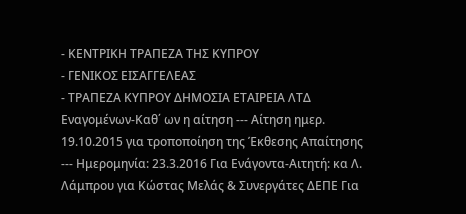- ΚΕΝΤΡΙΚΗ ΤΡΑΠΕΖΑ ΤΗΣ ΚΥΠΡΟΥ
- ΓΕΝΙΚΟΣ ΕΙΣΑΓΓΕΛΕΑΣ
- ΤΡΑΠΕΖΑ ΚΥΠΡΟΥ ΔΗΜΟΣΙΑ ΕΤΑΙΡΕΙΑ ΛΤΔ Εναγομένων-Καθ΄ ων η αίτηση --- Αίτηση ημερ. 19.10.2015 για τροποποίηση της Έκθεσης Απαίτησης --- Ημερομηνία: 23.3.2016 Για Ενάγοντα-Αιτητή: κα Λ. Λάμπρου για Κώστας Μελάς & Συνεργάτες ΔΕΠΕ Για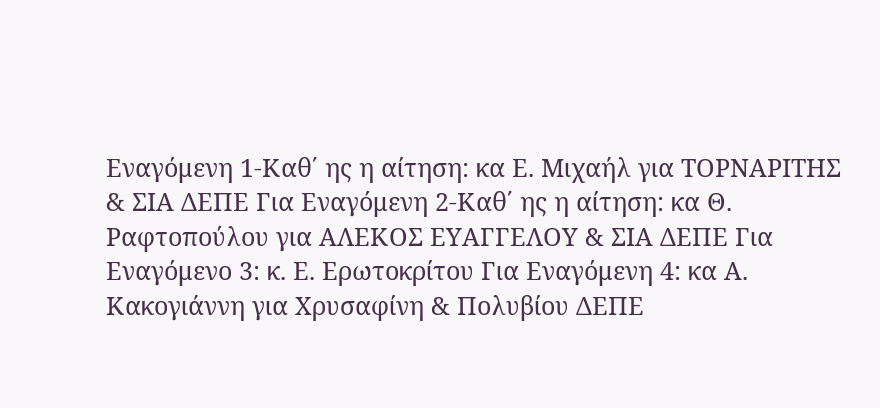Εναγόμενη 1-Καθ΄ ης η αίτηση: κα Ε. Μιχαήλ για ΤΟΡΝΑΡΙΤΗΣ & ΣΙΑ ΔΕΠΕ Για Εναγόμενη 2-Καθ΄ ης η αίτηση: κα Θ. Ραφτοπούλου για ΑΛΕΚΟΣ ΕΥΑΓΓΕΛΟΥ & ΣΙΑ ΔΕΠΕ Για Εναγόμενο 3: κ. Ε. Ερωτοκρίτου Για Εναγόμενη 4: κα Α. Κακογιάννη για Χρυσαφίνη & Πολυβίου ΔΕΠΕ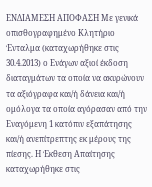ΕΝΔΙΑΜΕΣΗ ΑΠΟΦΑΣΗ Με γενικά οπισθογραφημένο Κλητήριο Ένταλμα (καταχωρήθηκε στις 30.4.2013) ο Ενάγων αξιοί έκδοση διαταγμάτων τα οποία να ακυρώνουν τα αξιόγραφα και/ή δάνεια και/ή ομόλογα τα οποία αγόρασαν από την Εναγόμενη 1 κατόπιν εξαπάτησης και/ή ανεπίτρεπτης εκ μέρους της πίεσης. Η Έκθεση Απαίτησης καταχωρήθηκε στις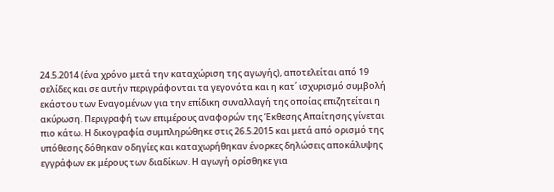24.5.2014 (ένα χρόνο μετά την καταχώριση της αγωγής), αποτελείται από 19 σελίδες και σε αυτήν περιγράφονται τα γεγονότα και η κατ΄ ισχυρισμό συμβολή εκάστου των Εναγομένων για την επίδικη συναλλαγή της οποίας επιζητείται η ακύρωση. Περιγραφή των επιμέρους αναφορών της Έκθεσης Απαίτησης γίνεται πιο κάτω. Η δικογραφία συμπληρώθηκε στις 26.5.2015 και μετά από ορισμό της υπόθεσης δόθηκαν οδηγίες και καταχωρήθηκαν ένορκες δηλώσεις αποκάλυψης εγγράφων εκ μέρους των διαδίκων. Η αγωγή ορίσθηκε για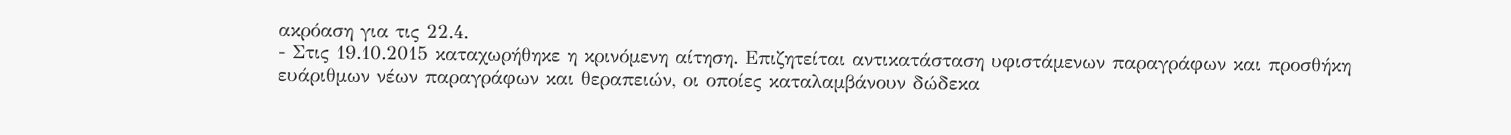ακρόαση για τις 22.4.
- Στις 19.10.2015 καταχωρήθηκε η κρινόμενη αίτηση. Επιζητείται αντικατάσταση υφιστάμενων παραγράφων και προσθήκη ευάριθμων νέων παραγράφων και θεραπειών, οι οποίες καταλαμβάνουν δώδεκα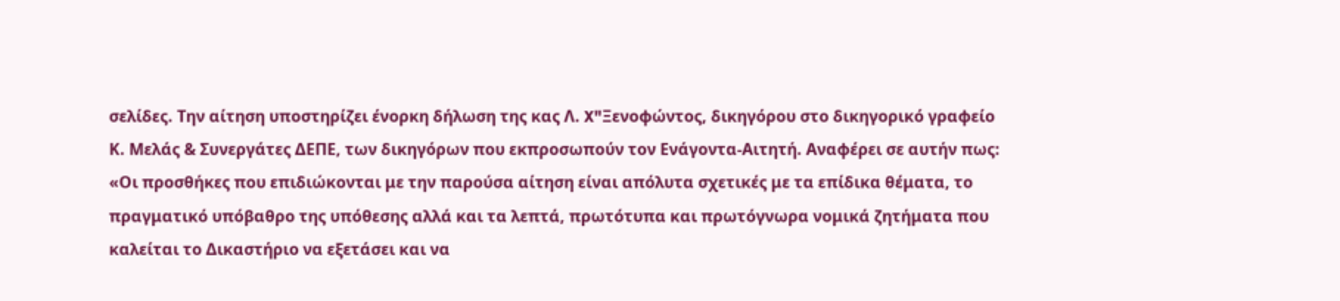σελίδες. Την αίτηση υποστηρίζει ένορκη δήλωση της κας Λ. X"Ξενοφώντος, δικηγόρου στο δικηγορικό γραφείο Κ. Μελάς & Συνεργάτες ΔΕΠΕ, των δικηγόρων που εκπροσωπούν τον Ενάγοντα-Αιτητή. Αναφέρει σε αυτήν πως: «Οι προσθήκες που επιδιώκονται με την παρούσα αίτηση είναι απόλυτα σχετικές με τα επίδικα θέματα, το πραγματικό υπόβαθρο της υπόθεσης αλλά και τα λεπτά, πρωτότυπα και πρωτόγνωρα νομικά ζητήματα που καλείται το Δικαστήριο να εξετάσει και να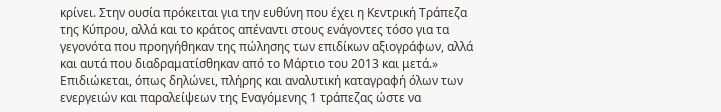κρίνει. Στην ουσία πρόκειται για την ευθύνη που έχει η Κεντρική Τράπεζα της Κύπρου, αλλά και το κράτος απέναντι στους ενάγοντες τόσο για τα γεγονότα που προηγήθηκαν της πώλησης των επιδίκων αξιογράφων, αλλά και αυτά που διαδραματίσθηκαν από το Μάρτιο του 2013 και μετά.» Επιδιώκεται, όπως δηλώνει, πλήρης και αναλυτική καταγραφή όλων των ενεργειών και παραλείψεων της Εναγόμενης 1 τράπεζας ώστε να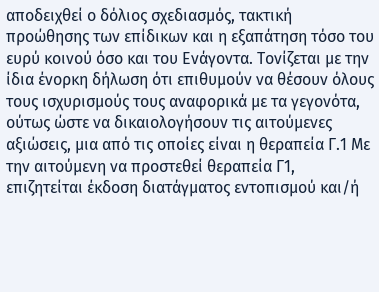αποδειχθεί ο δόλιος σχεδιασμός, τακτική προώθησης των επίδικων και η εξαπάτηση τόσο του ευρύ κοινού όσο και του Ενάγοντα. Τονίζεται με την ίδια ένορκη δήλωση ότι επιθυμούν να θέσουν όλους τους ισχυρισμούς τους αναφορικά με τα γεγονότα, ούτως ώστε να δικαιολογήσουν τις αιτούμενες αξιώσεις, μια από τις οποίες είναι η θεραπεία Γ.1 Με την αιτούμενη να προστεθεί θεραπεία Γ1, επιζητείται έκδοση διατάγματος εντοπισμού και/ή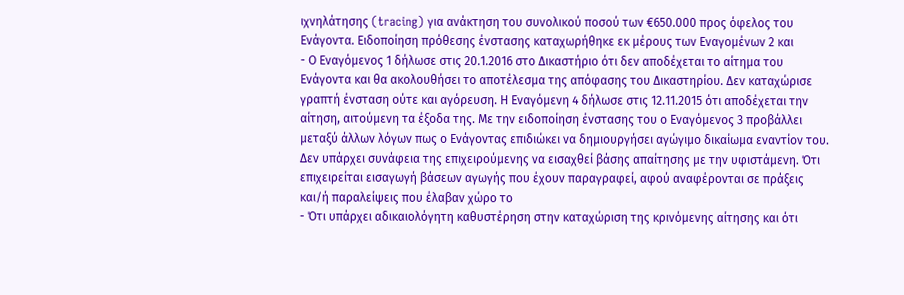ιχνηλάτησης (tracing) για ανάκτηση του συνολικού ποσού των €650.000 προς όφελος του Ενάγοντα. Ειδοποίηση πρόθεσης ένστασης καταχωρήθηκε εκ μέρους των Εναγομένων 2 και
- Ο Εναγόμενος 1 δήλωσε στις 20.1.2016 στο Δικαστήριο ότι δεν αποδέχεται το αίτημα του Ενάγοντα και θα ακολουθήσει το αποτέλεσμα της απόφασης του Δικαστηρίου. Δεν καταχώρισε γραπτή ένσταση ούτε και αγόρευση. Η Εναγόμενη 4 δήλωσε στις 12.11.2015 ότι αποδέχεται την αίτηση, αιτούμενη τα έξοδα της. Με την ειδοποίηση ένστασης του ο Εναγόμενος 3 προβάλλει μεταξύ άλλων λόγων πως ο Ενάγοντας επιδιώκει να δημιουργήσει αγώγιμο δικαίωμα εναντίον του. Δεν υπάρχει συνάφεια της επιχειρούμενης να εισαχθεί βάσης απαίτησης με την υφιστάμενη. Ότι επιχειρείται εισαγωγή βάσεων αγωγής που έχουν παραγραφεί, αφού αναφέρονται σε πράξεις και/ή παραλείψεις που έλαβαν χώρο το
- Ότι υπάρχει αδικαιολόγητη καθυστέρηση στην καταχώριση της κρινόμενης αίτησης και ότι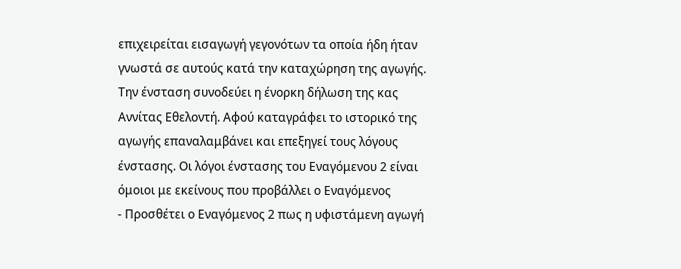επιχειρείται εισαγωγή γεγονότων τα οποία ήδη ήταν γνωστά σε αυτούς κατά την καταχώρηση της αγωγής. Την ένσταση συνοδεύει η ένορκη δήλωση της κας Αννίτας Εθελοντή. Αφού καταγράφει το ιστορικό της αγωγής επαναλαμβάνει και επεξηγεί τους λόγους ένστασης. Οι λόγοι ένστασης του Εναγόμενου 2 είναι όμοιοι με εκείνους που προβάλλει ο Εναγόμενος
- Προσθέτει ο Εναγόμενος 2 πως η υφιστάμενη αγωγή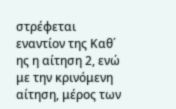στρέφεται εναντίον της Καθ΄ ης η αίτηση 2, ενώ με την κρινόμενη αίτηση, μέρος των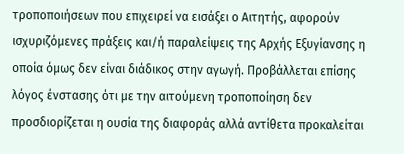τροποποιήσεων που επιχειρεί να εισάξει ο Αιτητής, αφορούν ισχυριζόμενες πράξεις και/ή παραλείψεις της Αρχής Εξυγίανσης η οποία όμως δεν είναι διάδικος στην αγωγή. Προβάλλεται επίσης λόγος ένστασης ότι με την αιτούμενη τροποποίηση δεν προσδιορίζεται η ουσία της διαφοράς αλλά αντίθετα προκαλείται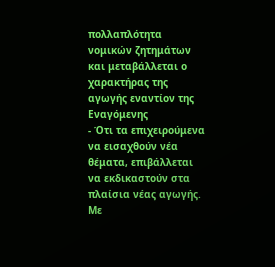πολλαπλότητα νομικών ζητημάτων και μεταβάλλεται ο χαρακτήρας της αγωγής εναντίον της Εναγόμενης
- Ότι τα επιχειρούμενα να εισαχθούν νέα θέματα, επιβάλλεται να εκδικαστούν στα πλαίσια νέας αγωγής. Με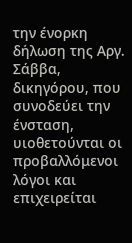την ένορκη δήλωση της Αργ. Σάββα, δικηγόρου, που συνοδεύει την ένσταση, υιοθετούνται οι προβαλλόμενοι λόγοι και επιχειρείται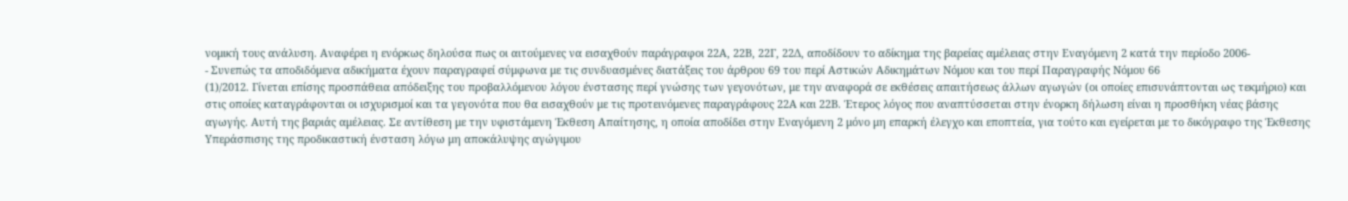νομική τους ανάλυση. Αναφέρει η ενόρκως δηλούσα πως οι αιτούμενες να εισαχθούν παράγραφοι 22Α, 22Β, 22Γ, 22Δ, αποδίδουν το αδίκημα της βαρείας αμέλειας στην Εναγόμενη 2 κατά την περίοδο 2006-
- Συνεπώς τα αποδιδόμενα αδικήματα έχουν παραγραφεί σύμφωνα με τις συνδυασμένες διατάξεις του άρθρου 69 του περί Αστικών Αδικημάτων Νόμου και του περί Παραγραφής Νόμου 66
(1)/2012. Γίνεται επίσης προσπάθεια απόδειξης του προβαλλόμενου λόγου ένστασης περί γνώσης των γεγονότων, με την αναφορά σε εκθέσεις απαιτήσεως άλλων αγωγών (οι οποίες επισυνάπτονται ως τεκμήριο) και στις οποίες καταγράφονται οι ισχυρισμοί και τα γεγονότα που θα εισαχθούν με τις προτεινόμενες παραγράφους 22Α και 22Β. Έτερος λόγος που αναπτύσσεται στην ένορκη δήλωση είναι η προσθήκη νέας βάσης αγωγής. Αυτή της βαριάς αμέλειας. Σε αντίθεση με την υφιστάμενη Έκθεση Απαίτησης, η οποία αποδίδει στην Εναγόμενη 2 μόνο μη επαρκή έλεγχο και εποπτεία, για τούτο και εγείρεται με το δικόγραφο της Έκθεσης Υπεράσπισης της προδικαστική ένσταση λόγω μη αποκάλυψης αγώγιμου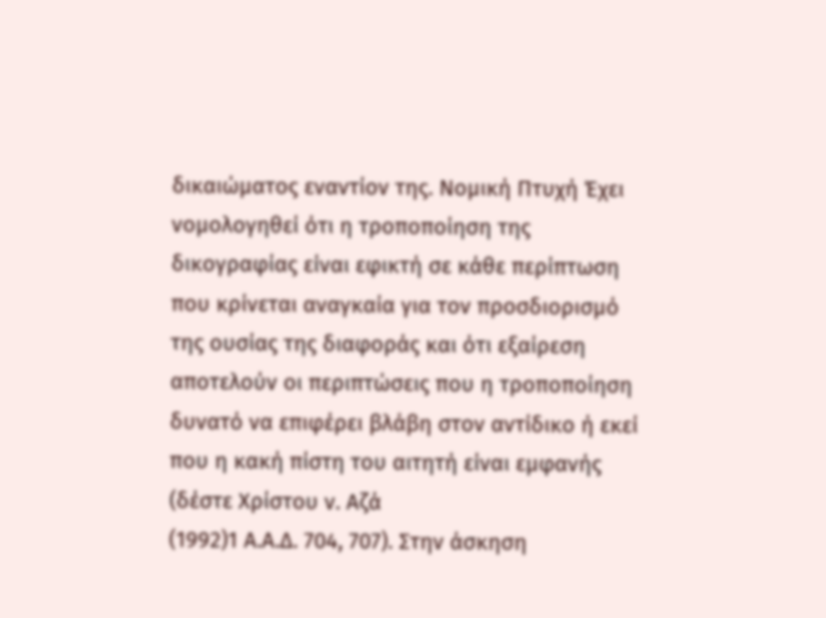δικαιώματος εναντίον της. Νομική Πτυχή Έχει νομολογηθεί ότι η τροποποίηση της δικογραφίας είναι εφικτή σε κάθε περίπτωση που κρίνεται αναγκαία για τον προσδιορισμό της ουσίας της διαφοράς και ότι εξαίρεση αποτελούν οι περιπτώσεις που η τροποποίηση δυνατό να επιφέρει βλάβη στον αντίδικο ή εκεί που η κακή πίστη του αιτητή είναι εμφανής (δέστε Χρίστου ν. Αζά
(1992)1 Α.Α.Δ. 704, 707). Στην άσκηση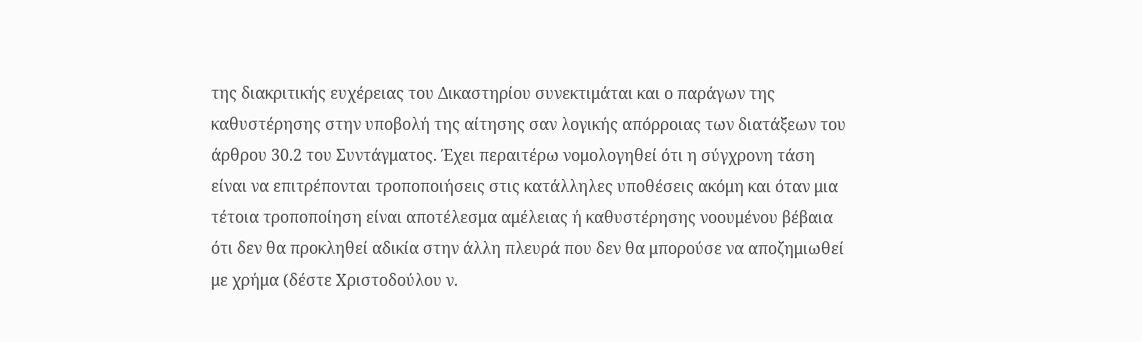της διακριτικής ευχέρειας του Δικαστηρίου συνεκτιμάται και ο παράγων της καθυστέρησης στην υποβολή της αίτησης σαν λογικής απόρροιας των διατάξεων του άρθρου 30.2 του Συντάγματος. Έχει περαιτέρω νομολογηθεί ότι η σύγχρονη τάση είναι να επιτρέπονται τροποποιήσεις στις κατάλληλες υποθέσεις ακόμη και όταν μια τέτοια τροποποίηση είναι αποτέλεσμα αμέλειας ή καθυστέρησης νοουμένου βέβαια ότι δεν θα προκληθεί αδικία στην άλλη πλευρά που δεν θα μπορούσε να αποζημιωθεί με χρήμα (δέστε Χριστοδούλου ν.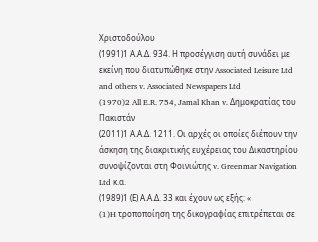Χριστοδούλου
(1991)1 Α.Α.Δ. 934. Η προσέγγιση αυτή συνάδει με εκείνη που διατυπώθηκε στην Associated Leisure Ltd and others v. Associated Newspapers Ltd
(1970)2 All E.R. 754, Jamal Khan v. Δημοκρατίας του Πακιστάν
(2011)1 Α.Α.Δ. 1211. Οι αρχές οι οποίες διέπουν την άσκηση της διακριτικής ευχέρειας του Δικαστηρίου συνοψίζονται στη Φοινιώτης v. Greenmar Navigation Ltd κ.α.
(1989)1 (Ε) Α.Α.Δ. 33 και έχουν ως εξής: «
(1)H τροποποίηση της δικογραφίας επιτρέπεται σε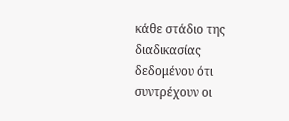κάθε στάδιο της διαδικασίας δεδομένου ότι συντρέχουν οι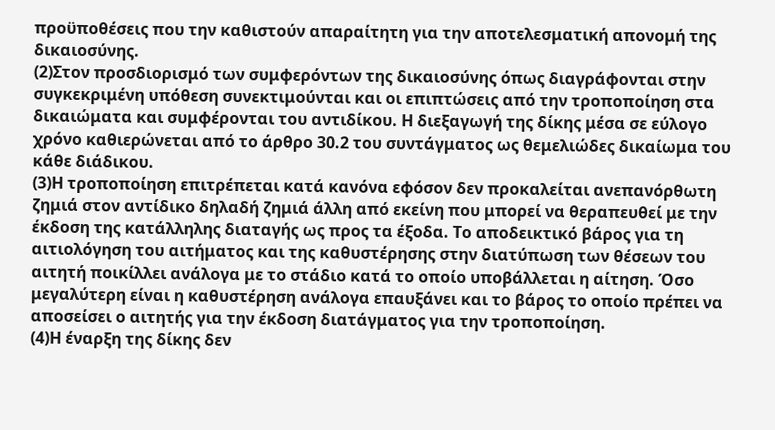προϋποθέσεις που την καθιστούν απαραίτητη για την αποτελεσματική απονομή της δικαιοσύνης.
(2)Στον προσδιορισμό των συμφερόντων της δικαιοσύνης όπως διαγράφονται στην συγκεκριμένη υπόθεση συνεκτιμούνται και οι επιπτώσεις από την τροποποίηση στα δικαιώματα και συμφέρονται του αντιδίκου. Η διεξαγωγή της δίκης μέσα σε εύλογο χρόνο καθιερώνεται από το άρθρο 30.2 του συντάγματος ως θεμελιώδες δικαίωμα του κάθε διάδικου.
(3)Η τροποποίηση επιτρέπεται κατά κανόνα εφόσον δεν προκαλείται ανεπανόρθωτη ζημιά στον αντίδικο δηλαδή ζημιά άλλη από εκείνη που μπορεί να θεραπευθεί με την έκδοση της κατάλληλης διαταγής ως προς τα έξοδα. Το αποδεικτικό βάρος για τη αιτιολόγηση του αιτήματος και της καθυστέρησης στην διατύπωση των θέσεων του αιτητή ποικίλλει ανάλογα με το στάδιο κατά το οποίο υποβάλλεται η αίτηση. Όσο μεγαλύτερη είναι η καθυστέρηση ανάλογα επαυξάνει και το βάρος το οποίο πρέπει να αποσείσει ο αιτητής για την έκδοση διατάγματος για την τροποποίηση.
(4)Η έναρξη της δίκης δεν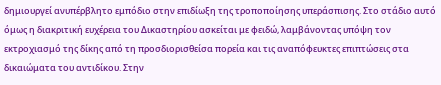δημιουργεί ανυπέρβλητο εμπόδιο στην επιδίωξη της τροποποίησης υπεράσπισης. Στο στάδιο αυτό όμως η διακριτική ευχέρεια του Δικαστηρίου ασκείται με φειδώ, λαμβάνοντας υπόψη τον εκτροχιασμό της δίκης από τη προσδιορισθείσα πορεία και τις αναπόφευκτες επιπτώσεις στα δικαιώματα του αντιδίκου. Στην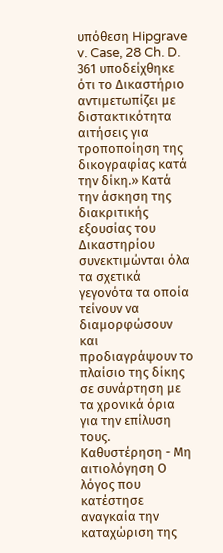υπόθεση Hipgrave v. Case, 28 Ch. D. 361 υποδείχθηκε ότι το Δικαστήριο αντιμετωπίζει με διστακτικότητα αιτήσεις για τροποποίηση της δικογραφίας κατά την δίκη.» Κατά την άσκηση της διακριτικής εξουσίας του Δικαστηρίου συνεκτιμώνται όλα τα σχετικά γεγονότα τα οποία τείνουν να διαμορφώσουν και προδιαγράψουν το πλαίσιο της δίκης σε συνάρτηση με τα χρονικά όρια για την επίλυση τους. Καθυστέρηση - Μη αιτιολόγηση Ο λόγος που κατέστησε αναγκαία την καταχώριση της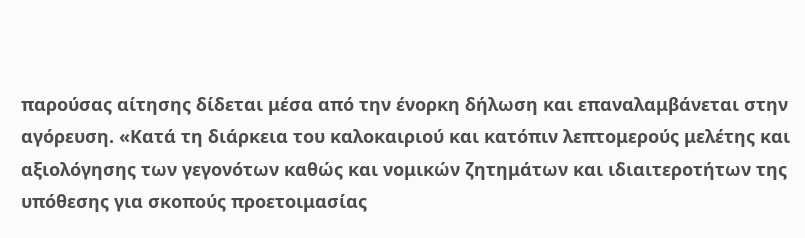παρούσας αίτησης δίδεται μέσα από την ένορκη δήλωση και επαναλαμβάνεται στην αγόρευση. «Κατά τη διάρκεια του καλοκαιριού και κατόπιν λεπτομερούς μελέτης και αξιολόγησης των γεγονότων καθώς και νομικών ζητημάτων και ιδιαιτεροτήτων της υπόθεσης για σκοπούς προετοιμασίας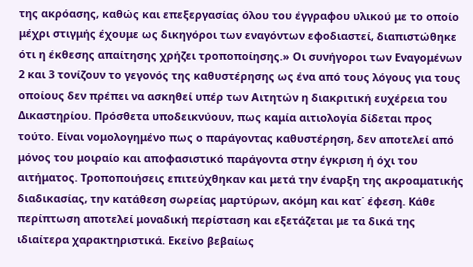της ακρόασης, καθώς και επεξεργασίας όλου του έγγραφου υλικού με το οποίο μέχρι στιγμής έχουμε ως δικηγόροι των εναγόντων εφοδιαστεί, διαπιστώθηκε ότι η έκθεσης απαίτησης χρήζει τροποποίησης.» Οι συνήγοροι των Εναγομένων 2 και 3 τονίζουν το γεγονός της καθυστέρησης ως ένα από τους λόγους για τους οποίους δεν πρέπει να ασκηθεί υπέρ των Αιτητών η διακριτική ευχέρεια του Δικαστηρίου. Πρόσθετα υποδεικνύουν, πως καμία αιτιολογία δίδεται προς τούτο. Είναι νομολογημένο πως ο παράγοντας καθυστέρηση, δεν αποτελεί από μόνος του μοιραίο και αποφασιστικό παράγοντα στην έγκριση ή όχι του αιτήματος. Τροποποιήσεις επιτεύχθηκαν και μετά την έναρξη της ακροαματικής διαδικασίας, την κατάθεση σωρείας μαρτύρων, ακόμη και κατ΄ έφεση. Κάθε περίπτωση αποτελεί μοναδική περίσταση και εξετάζεται με τα δικά της ιδιαίτερα χαρακτηριστικά. Εκείνο βεβαίως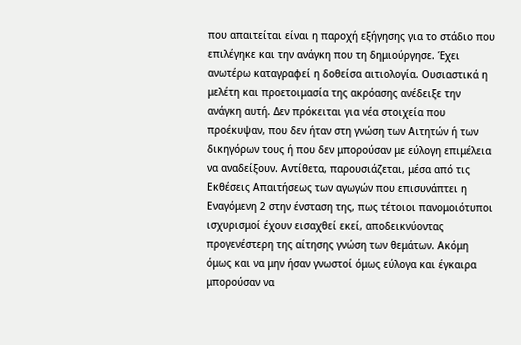που απαιτείται είναι η παροχή εξήγησης για το στάδιο που επιλέγηκε και την ανάγκη που τη δημιούργησε. Έχει ανωτέρω καταγραφεί η δοθείσα αιτιολογία. Ουσιαστικά η μελέτη και προετοιμασία της ακρόασης ανέδειξε την ανάγκη αυτή. Δεν πρόκειται για νέα στοιχεία που προέκυψαν, που δεν ήταν στη γνώση των Αιτητών ή των δικηγόρων τους ή που δεν μπορούσαν με εύλογη επιμέλεια να αναδείξουν. Αντίθετα, παρουσιάζεται, μέσα από τις Εκθέσεις Απαιτήσεως των αγωγών που επισυνάπτει η Εναγόμενη 2 στην ένσταση της, πως τέτοιοι πανομοιότυποι ισχυρισμοί έχουν εισαχθεί εκεί, αποδεικνύοντας προγενέστερη της αίτησης γνώση των θεμάτων. Ακόμη όμως και να μην ήσαν γνωστοί όμως εύλογα και έγκαιρα μπορούσαν να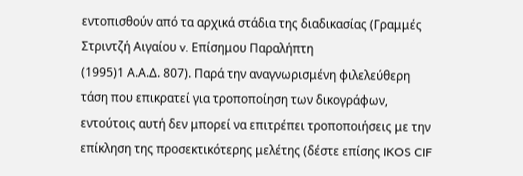εντοπισθούν από τα αρχικά στάδια της διαδικασίας (Γραμμές Στριντζή Αιγαίου v. Επίσημου Παραλήπτη
(1995)1 Α.Α.Δ. 807). Παρά την αναγνωρισμένη φιλελεύθερη τάση που επικρατεί για τροποποίηση των δικογράφων, εντούτοις αυτή δεν μπορεί να επιτρέπει τροποποιήσεις με την επίκληση της προσεκτικότερης μελέτης (δέστε επίσης IKOS CIF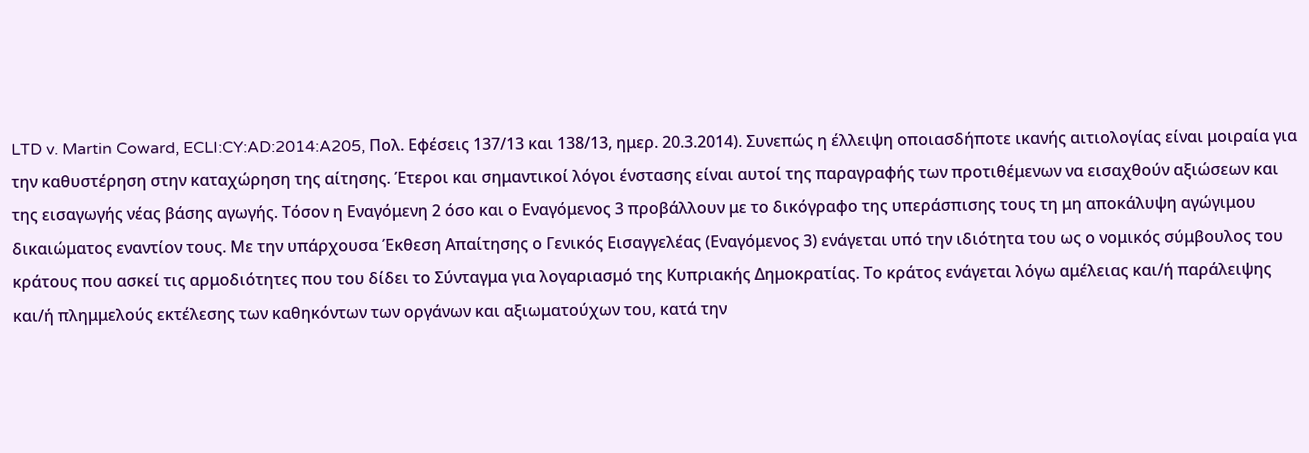LTD v. Martin Coward, ECLI:CY:AD:2014:A205, Πολ. Εφέσεις 137/13 και 138/13, ημερ. 20.3.2014). Συνεπώς η έλλειψη οποιασδήποτε ικανής αιτιολογίας είναι μοιραία για την καθυστέρηση στην καταχώρηση της αίτησης. Έτεροι και σημαντικοί λόγοι ένστασης είναι αυτοί της παραγραφής των προτιθέμενων να εισαχθούν αξιώσεων και της εισαγωγής νέας βάσης αγωγής. Τόσον η Εναγόμενη 2 όσο και ο Εναγόμενος 3 προβάλλουν με το δικόγραφο της υπεράσπισης τους τη μη αποκάλυψη αγώγιμου δικαιώματος εναντίον τους. Με την υπάρχουσα Έκθεση Απαίτησης ο Γενικός Εισαγγελέας (Εναγόμενος 3) ενάγεται υπό την ιδιότητα του ως ο νομικός σύμβουλος του κράτους που ασκεί τις αρμοδιότητες που του δίδει το Σύνταγμα για λογαριασμό της Κυπριακής Δημοκρατίας. Το κράτος ενάγεται λόγω αμέλειας και/ή παράλειψης και/ή πλημμελούς εκτέλεσης των καθηκόντων των οργάνων και αξιωματούχων του, κατά την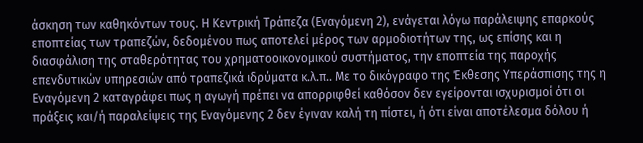άσκηση των καθηκόντων τους. Η Κεντρική Τράπεζα (Εναγόμενη 2), ενάγεται λόγω παράλειψης επαρκούς εποπτείας των τραπεζών, δεδομένου πως αποτελεί μέρος των αρμοδιοτήτων της, ως επίσης και η διασφάλιση της σταθερότητας του χρηματοοικονομικού συστήματος, την εποπτεία της παροχής επενδυτικών υπηρεσιών από τραπεζικά ιδρύματα κ.λ.π.. Με το δικόγραφο της Έκθεσης Υπεράσπισης της η Εναγόμενη 2 καταγράφει πως η αγωγή πρέπει να απορριφθεί καθόσον δεν εγείρονται ισχυρισμοί ότι οι πράξεις και/ή παραλείψεις της Εναγόμενης 2 δεν έγιναν καλή τη πίστει, ή ότι είναι αποτέλεσμα δόλου ή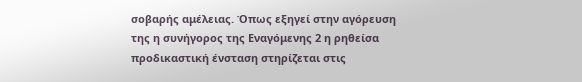σοβαρής αμέλειας. Όπως εξηγεί στην αγόρευση της η συνήγορος της Εναγόμενης 2 η ρηθείσα προδικαστική ένσταση στηρίζεται στις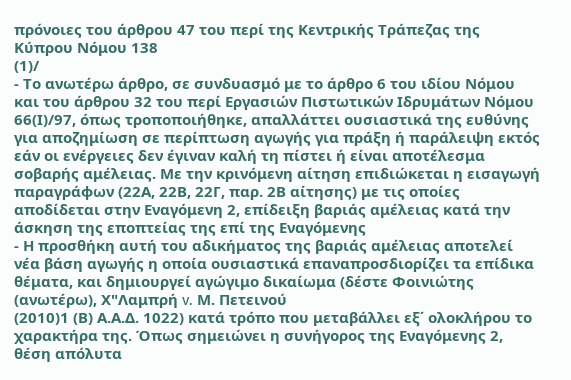πρόνοιες του άρθρου 47 του περί της Κεντρικής Τράπεζας της Κύπρου Νόμου 138
(1)/
- Το ανωτέρω άρθρο, σε συνδυασμό με το άρθρο 6 του ιδίου Νόμου και του άρθρου 32 του περί Εργασιών Πιστωτικών Ιδρυμάτων Νόμου 66(Ι)/97, όπως τροποποιήθηκε, απαλλάττει ουσιαστικά της ευθύνης για αποζημίωση σε περίπτωση αγωγής για πράξη ή παράλειψη εκτός εάν οι ενέργειες δεν έγιναν καλή τη πίστει ή είναι αποτέλεσμα σοβαρής αμέλειας. Με την κρινόμενη αίτηση επιδιώκεται η εισαγωγή παραγράφων (22Α, 22Β, 22Γ, παρ. 2Β αίτησης) με τις οποίες αποδίδεται στην Εναγόμενη 2, επίδειξη βαριάς αμέλειας κατά την άσκηση της εποπτείας της επί της Εναγόμενης
- Η προσθήκη αυτή του αδικήματος της βαριάς αμέλειας αποτελεί νέα βάση αγωγής η οποία ουσιαστικά επαναπροσδιορίζει τα επίδικα θέματα, και δημιουργεί αγώγιμο δικαίωμα (δέστε Φοινιώτης (ανωτέρω), Χ"Λαμπρή v. Μ. Πετεινού
(2010)1 (Β) Α.Α.Δ. 1022) κατά τρόπο που μεταβάλλει εξ΄ ολοκλήρου το χαρακτήρα της. Όπως σημειώνει η συνήγορος της Εναγόμενης 2, θέση απόλυτα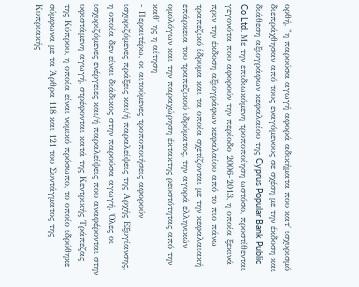ορθή, "η παρούσα αγωγή αφορά αδικήματα που κατ΄ ισχυρισμό διεπράχθησαν από τους εναγόμενους σε σχέση με την έκδοση και διάθεση αξιογράφων κεφαλαίου της Cyprus Popular Bank Public Co Ltd. Με την επιδιωκόμενη τροποποίηση ωστόσο, προστίθενται γεγονότα που αφορούν την περίοδο 2006-2013, η οποία ξεκινά πριν την έκδοση αξιογράφων κεφαλαίου από το πιο πάνω τραπεζικό ίδρυμα και τα οποία σχετίζονται με την κεφαλαιακή επάρκεια του τραπεζικού ιδρύματος, την αγορά ελληνικών ομολόγων και την παραχώρηση έκτακτης ρευστότητας από την καθ΄ ης η αίτηση
- Περαιτέρω, οι αιτούμενες τροποποιήσεις αφορούν ισχυριζόμενες πράξεις και/ή παραλείψεις της Αρχής Εξυγίανσης, η οποία δεν είναι διάδικος στην παρούσα αγωγή. Όλες οι ισχυριζόμενες ενέργειες και/ή παραλείψεις που αναφέρονται στην υφιστάμενη αγωγή, στρέφονται κατά της Κεντρικής Τράπεζας της Κύπρου, η οποία είναι νομικό πρόσωπο, το οποίο ιδρύθηκε σύμφωνα με τα Άρθρα 118 και 121 του Συντάγματος της Κυπριακής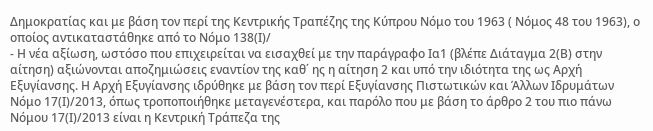Δημοκρατίας και με βάση τον περί της Κεντρικής Τραπέζης της Κύπρου Νόμο του 1963 ( Νόμος 48 του 1963), ο οποίος αντικαταστάθηκε από το Νόμο 138(Ι)/
- Η νέα αξίωση, ωστόσο που επιχειρείται να εισαχθεί με την παράγραφο Ια1 (βλέπε Διάταγμα 2(Β) στην αίτηση) αξιώνονται αποζημιώσεις εναντίον της καθ΄ ης η αίτηση 2 και υπό την ιδιότητα της ως Αρχή Εξυγίανσης. Η Αρχή Εξυγίανσης ιδρύθηκε με βάση τον περί Εξυγίανσης Πιστωτικών και Άλλων Ιδρυμάτων Νόμο 17(Ι)/2013, όπως τροποποιήθηκε μεταγενέστερα, και παρόλο που με βάση το άρθρο 2 του πιο πάνω Νόμου 17(Ι)/2013 είναι η Κεντρική Τράπεζα της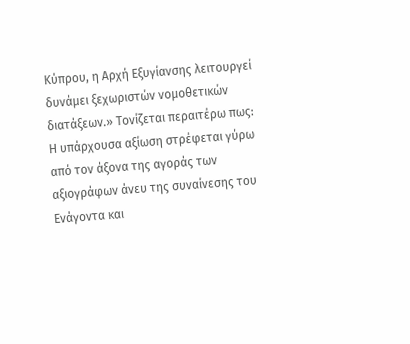Κύπρου, η Αρχή Εξυγίανσης λειτουργεί δυνάμει ξεχωριστών νομοθετικών διατάξεων.» Τονίζεται περαιτέρω πως: Η υπάρχουσα αξίωση στρέφεται γύρω από τον άξονα της αγοράς των αξιογράφων άνευ της συναίνεσης του Ενάγοντα και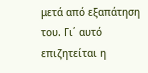μετά από εξαπάτηση του. Γι΄ αυτό επιζητείται η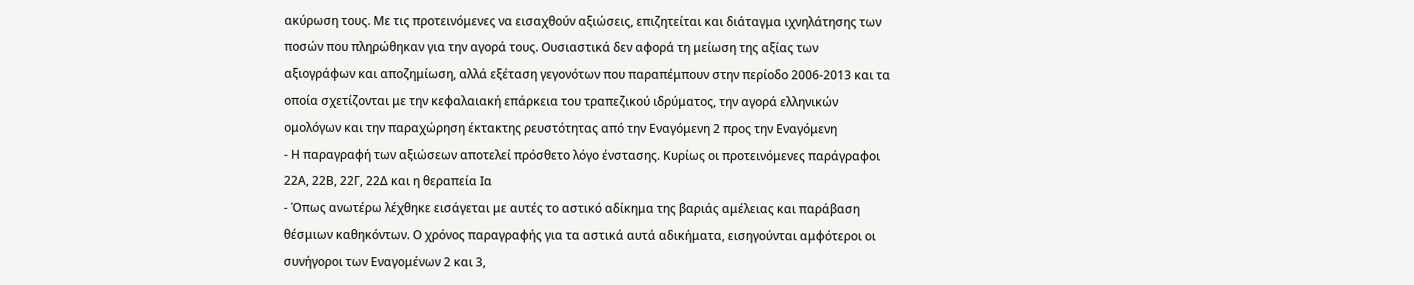ακύρωση τους. Με τις προτεινόμενες να εισαχθούν αξιώσεις, επιζητείται και διάταγμα ιχνηλάτησης των ποσών που πληρώθηκαν για την αγορά τους. Ουσιαστικά δεν αφορά τη μείωση της αξίας των αξιογράφων και αποζημίωση, αλλά εξέταση γεγονότων που παραπέμπουν στην περίοδο 2006-2013 και τα οποία σχετίζονται με την κεφαλαιακή επάρκεια του τραπεζικού ιδρύματος, την αγορά ελληνικών ομολόγων και την παραχώρηση έκτακτης ρευστότητας από την Εναγόμενη 2 προς την Εναγόμενη
- Η παραγραφή των αξιώσεων αποτελεί πρόσθετο λόγο ένστασης. Κυρίως οι προτεινόμενες παράγραφοι 22Α, 22Β, 22Γ, 22Δ και η θεραπεία Ια
- Όπως ανωτέρω λέχθηκε εισάγεται με αυτές το αστικό αδίκημα της βαριάς αμέλειας και παράβαση θέσμιων καθηκόντων. Ο χρόνος παραγραφής για τα αστικά αυτά αδικήματα, εισηγούνται αμφότεροι οι συνήγοροι των Εναγομένων 2 και 3,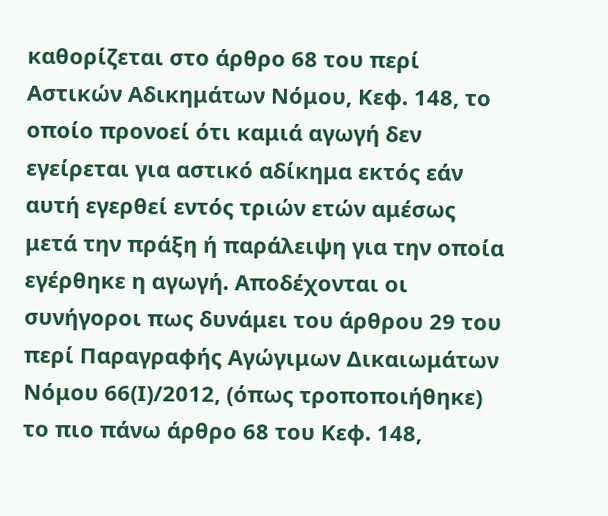καθορίζεται στο άρθρο 68 του περί Αστικών Αδικημάτων Νόμου, Κεφ. 148, το οποίο προνοεί ότι καμιά αγωγή δεν εγείρεται για αστικό αδίκημα εκτός εάν αυτή εγερθεί εντός τριών ετών αμέσως μετά την πράξη ή παράλειψη για την οποία εγέρθηκε η αγωγή. Αποδέχονται οι συνήγοροι πως δυνάμει του άρθρου 29 του περί Παραγραφής Αγώγιμων Δικαιωμάτων Νόμου 66(Ι)/2012, (όπως τροποποιήθηκε) το πιο πάνω άρθρο 68 του Κεφ. 148,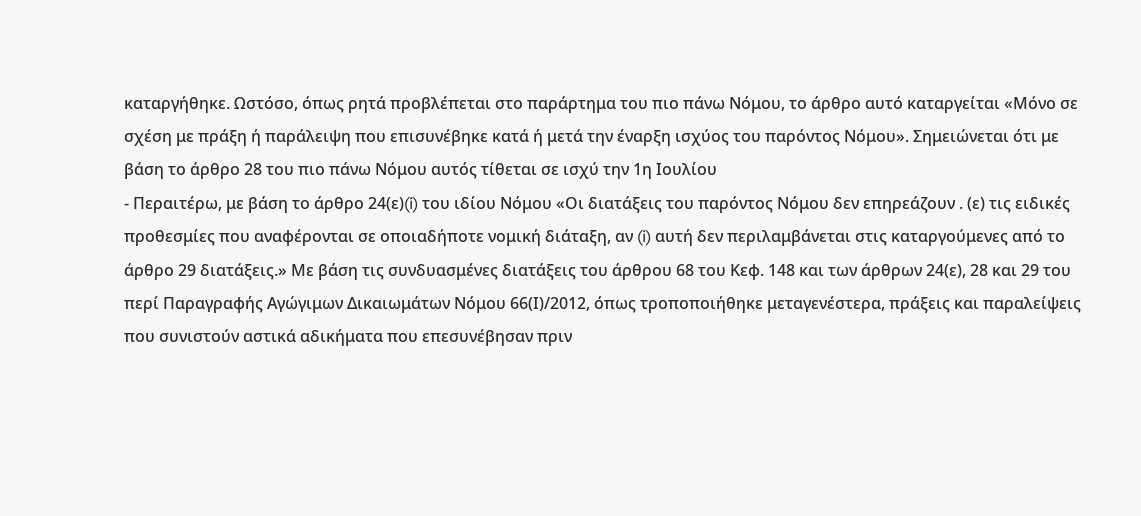καταργήθηκε. Ωστόσο, όπως ρητά προβλέπεται στο παράρτημα του πιο πάνω Νόμου, το άρθρο αυτό καταργείται «Μόνο σε σχέση με πράξη ή παράλειψη που επισυνέβηκε κατά ή μετά την έναρξη ισχύος του παρόντος Νόμου». Σημειώνεται ότι με βάση το άρθρο 28 του πιο πάνω Νόμου αυτός τίθεται σε ισχύ την 1η Ιουλίου
- Περαιτέρω, με βάση το άρθρο 24(ε)(i) του ιδίου Νόμου «Οι διατάξεις του παρόντος Νόμου δεν επηρεάζουν . (ε) τις ειδικές προθεσμίες που αναφέρονται σε οποιαδήποτε νομική διάταξη, αν (i) αυτή δεν περιλαμβάνεται στις καταργούμενες από το άρθρο 29 διατάξεις.» Με βάση τις συνδυασμένες διατάξεις του άρθρου 68 του Κεφ. 148 και των άρθρων 24(ε), 28 και 29 του περί Παραγραφής Αγώγιμων Δικαιωμάτων Νόμου 66(Ι)/2012, όπως τροποποιήθηκε μεταγενέστερα, πράξεις και παραλείψεις που συνιστούν αστικά αδικήματα που επεσυνέβησαν πριν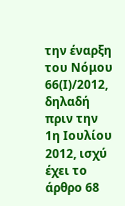την έναρξη του Νόμου 66(Ι)/2012, δηλαδή πριν την 1η Ιουλίου 2012, ισχύ έχει το άρθρο 68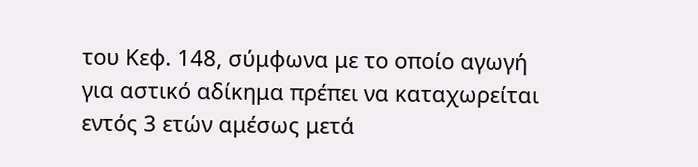του Κεφ. 148, σύμφωνα με το οποίο αγωγή για αστικό αδίκημα πρέπει να καταχωρείται εντός 3 ετών αμέσως μετά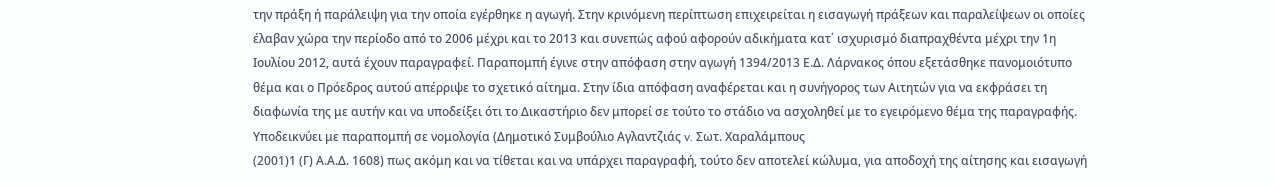την πράξη ή παράλειψη για την οποία εγέρθηκε η αγωγή. Στην κρινόμενη περίπτωση επιχειρείται η εισαγωγή πράξεων και παραλείψεων οι οποίες έλαβαν χώρα την περίοδο από το 2006 μέχρι και το 2013 και συνεπώς αφού αφορούν αδικήματα κατ΄ ισχυρισμό διαπραχθέντα μέχρι την 1η Ιουλίου 2012, αυτά έχουν παραγραφεί. Παραπομπή έγινε στην απόφαση στην αγωγή 1394/2013 Ε.Δ. Λάρνακος όπου εξετάσθηκε πανομοιότυπο θέμα και ο Πρόεδρος αυτού απέρριψε το σχετικό αίτημα. Στην ίδια απόφαση αναφέρεται και η συνήγορος των Αιτητών για να εκφράσει τη διαφωνία της με αυτήν και να υποδείξει ότι το Δικαστήριο δεν μπορεί σε τούτο το στάδιο να ασχοληθεί με το εγειρόμενο θέμα της παραγραφής. Υποδεικνύει με παραπομπή σε νομολογία (Δημοτικό Συμβούλιο Αγλαντζιάς v. Σωτ. Χαραλάμπους
(2001)1 (Γ) Α.Α.Δ. 1608) πως ακόμη και να τίθεται και να υπάρχει παραγραφή, τούτο δεν αποτελεί κώλυμα, για αποδοχή της αίτησης και εισαγωγή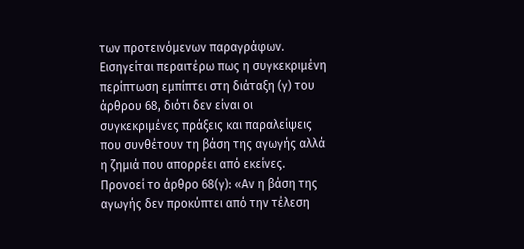των προτεινόμενων παραγράφων. Εισηγείται περαιτέρω πως η συγκεκριμένη περίπτωση εμπίπτει στη διάταξη (γ) του άρθρου 68, διότι δεν είναι οι συγκεκριμένες πράξεις και παραλείψεις που συνθέτουν τη βάση της αγωγής αλλά η ζημιά που απορρέει από εκείνες. Προνοεί το άρθρο 68(γ): «Αν η βάση της αγωγής δεν προκύπτει από την τέλεση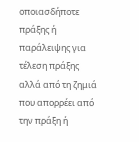οποιασδήποτε πράξης ή παράλειψης για τέλεση πράξης αλλά από τη ζημιά που απορρέει από την πράξη ή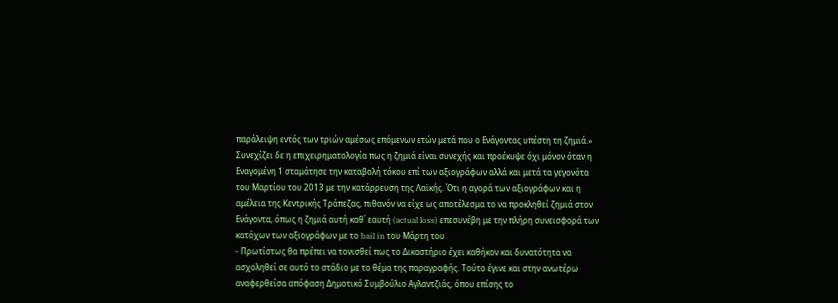παράλειψη εντός των τριών αμέσως επόμενων ετών μετά που ο Ενάγοντας υπέστη τη ζημιά.» Συνεχίζει δε η επιχειρηματολογία πως η ζημιά είναι συνεχής και προέκυψε όχι μόνον όταν η Εναγομένη 1 σταμάτησε την καταβολή τόκου επί των αξιογράφων αλλά και μετά τα γεγονότα του Μαρτίου του 2013 με την κατάρρευση της Λαϊκής. Ότι η αγορά των αξιογράφων και η αμέλεια της Κεντρικής Τράπεζας, πιθανόν να είχε ως αποτέλεσμα το να προκληθεί ζημιά στον Ενάγοντα, όπως η ζημιά αυτή καθ΄ εαυτή (actual loss) επεσυνέβη με την πλήρη συνεισφορά των κατόχων των αξιογράφων με το bail in του Μάρτη του
- Πρωτίστως θα πρέπει να τονισθεί πως το Δικαστήριο έχει καθήκον και δυνατότητα να ασχοληθεί σε αυτό το στάδιο με το θέμα της παραγραφής. Τούτο έγινε και στην ανωτέρω αναφερθείσα απόφαση Δημοτικό Συμβούλιο Αγλαντζιάς, όπου επίσης το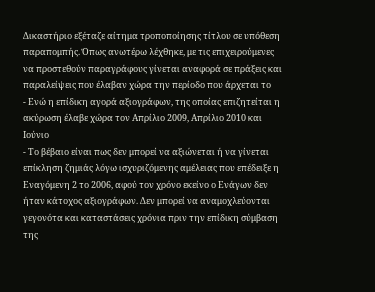Δικαστήριο εξέταζε αίτημα τροποποίησης τίτλου σε υπόθεση παραπομπής. Όπως ανωτέρω λέχθηκε, με τις επιχειρούμενες να προστεθούν παραγράφους γίνεται αναφορά σε πράξεις και παραλείψεις που έλαβαν χώρα την περίοδο που άρχεται το
- Ενώ η επίδικη αγορά αξιογράφων, της οποίας επιζητείται η ακύρωση έλαβε χώρα τον Απρίλιο 2009, Απρίλιο 2010 και Ιούνιο
- Το βέβαιο είναι πως δεν μπορεί να αξιώνεται ή να γίνεται επίκληση ζημιάς λόγω ισχυριζόμενης αμέλειας που επέδειξε η Εναγόμενη 2 το 2006, αφού τον χρόνο εκείνο ο Ενάγων δεν ήταν κάτοχος αξιογράφων. Δεν μπορεί να αναμοχλεύονται γεγονότα και καταστάσεις χρόνια πριν την επίδικη σύμβαση της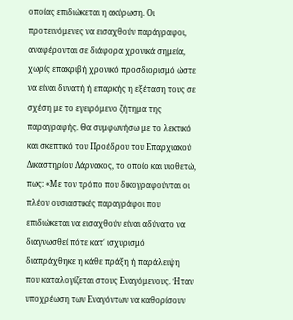οποίας επιδιώκεται η ακύρωση. Οι προτεινόμενες να εισαχθούν παράγραφοι, αναφέρονται σε διάφορα χρονικά σημεία, χωρίς επακριβή χρονικό προσδιορισμό ώστε να είναι δυνατή ή επαρκής η εξέταση τους σε σχέση με το εγειρόμενο ζήτημα της παραγραφής. Θα συμφωνήσω με το λεκτικό και σκεπτικό του Προέδρου του Επαρχιακού Δικαστηρίου Λάρνακος, το οποίο και υιοθετώ, πως: «Με τον τρόπο που δικογραφούνται οι πλέον ουσιαστικές παραγράφοι που επιδιώκεται να εισαχθούν είναι αδύνατο να διαγνωσθεί πότε κατ΄ ισχυρισμό διαπράχθηκε η κάθε πράξη ή παράλειψη που καταλογίζεται στους Εναγόμενους. Ήταν υποχρέωση των Εναγόντων να καθορίσουν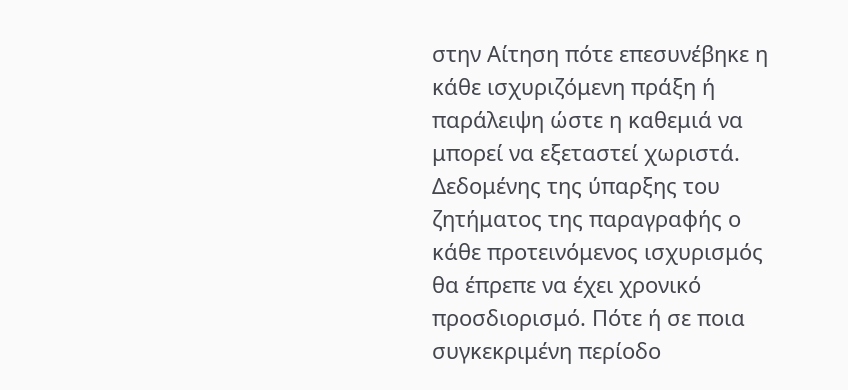στην Αίτηση πότε επεσυνέβηκε η κάθε ισχυριζόμενη πράξη ή παράλειψη ώστε η καθεμιά να μπορεί να εξεταστεί χωριστά. Δεδομένης της ύπαρξης του ζητήματος της παραγραφής ο κάθε προτεινόμενος ισχυρισμός θα έπρεπε να έχει χρονικό προσδιορισμό. Πότε ή σε ποια συγκεκριμένη περίοδο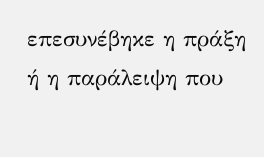επεσυνέβηκε η πράξη ή η παράλειψη που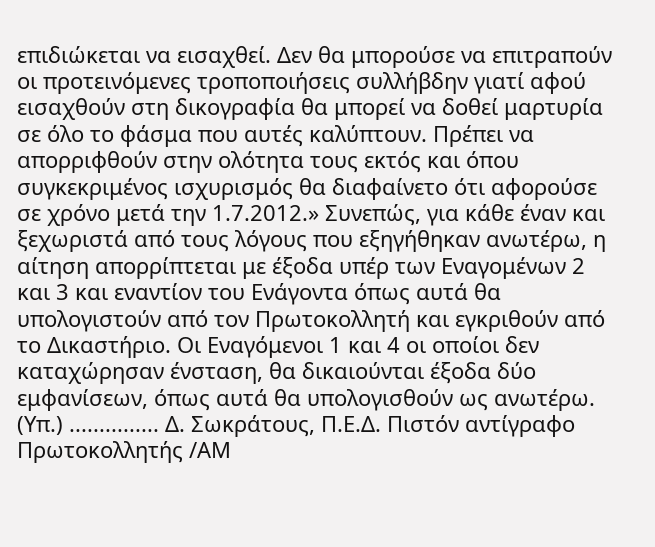επιδιώκεται να εισαχθεί. Δεν θα μπορούσε να επιτραπούν οι προτεινόμενες τροποποιήσεις συλλήβδην γιατί αφού εισαχθούν στη δικογραφία θα μπορεί να δοθεί μαρτυρία σε όλο το φάσμα που αυτές καλύπτουν. Πρέπει να απορριφθούν στην ολότητα τους εκτός και όπου συγκεκριμένος ισχυρισμός θα διαφαίνετο ότι αφορούσε σε χρόνο μετά την 1.7.2012.» Συνεπώς, για κάθε έναν και ξεχωριστά από τους λόγους που εξηγήθηκαν ανωτέρω, η αίτηση απορρίπτεται με έξοδα υπέρ των Εναγομένων 2 και 3 και εναντίον του Ενάγοντα όπως αυτά θα υπολογιστούν από τον Πρωτοκολλητή και εγκριθούν από το Δικαστήριο. Οι Εναγόμενοι 1 και 4 οι οποίοι δεν καταχώρησαν ένσταση, θα δικαιούνται έξοδα δύο εμφανίσεων, όπως αυτά θα υπολογισθούν ως ανωτέρω. (Υπ.) ............... Δ. Σωκράτους, Π.Ε.Δ. Πιστόν αντίγραφο Πρωτοκολλητής /ΑΜ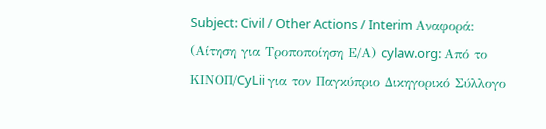Subject: Civil / Other Actions / Interim Αναφορά: (Αίτηση για Τροποποίηση Ε/Α) cylaw.org: Από το ΚΙΝOΠ/CyLii για τον Παγκύπριο Δικηγορικό Σύλλογο